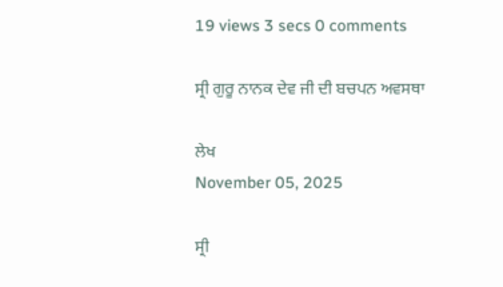19 views 3 secs 0 comments

ਸ੍ਰੀ ਗੁਰੂ ਨਾਨਕ ਦੇਵ ਜੀ ਦੀ ਬਚਪਨ ਅਵਸਥਾ

ਲੇਖ
November 05, 2025

ਸ੍ਰੀ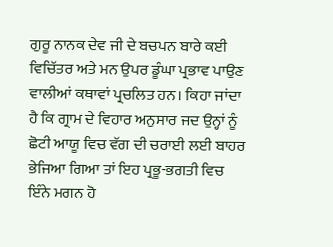ਗੁਰੂ ਨਾਨਕ ਦੇਵ ਜੀ ਦੇ ਬਚਪਨ ਬਾਰੇ ਕਈ ਵਿਚਿੱਤਰ ਅਤੇ ਮਨ ਉਪਰ ਡੂੰਘਾ ਪ੍ਰਭਾਵ ਪਾਉਣ ਵਾਲੀਆਂ ਕਥਾਵਾਂ ਪ੍ਰਚਲਿਤ ਹਨ। ਕਿਹਾ ਜਾਂਦਾ ਹੈ ਕਿ ਗ੍ਰਾਮ ਦੇ ਵਿਹਾਰ ਅਨੁਸਾਰ ਜਦ ਉਨ੍ਹਾਂ ਨੂੰ ਛੋਟੀ ਆਯੂ ਵਿਚ ਵੱਗ ਦੀ ਚਰਾਈ ਲਈ ਬਾਹਰ ਭੇਜਿਆ ਗਿਆ ਤਾਂ ਇਹ ਪ੍ਰਭੂ-ਭਗਤੀ ਵਿਚ ਇੰਨੇ ਮਗਨ ਹੋ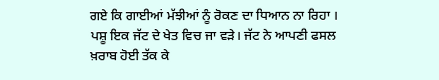ਗਏ ਕਿ ਗਾਈਆਂ ਮੱਝੀਆਂ ਨੂੰ ਰੋਕਣ ਦਾ ਧਿਆਨ ਨਾ ਰਿਹਾ । ਪਸ਼ੂ ਇਕ ਜੱਟ ਦੇ ਖੇਤ ਵਿਚ ਜਾ ਵੜੇ। ਜੱਟ ਨੇ ਆਪਣੀ ਫਸਲ ਖ਼ਰਾਬ ਹੋਈ ਤੱਕ ਕੇ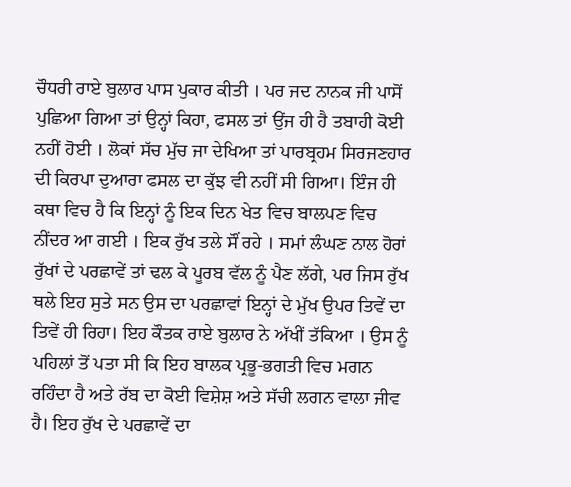ਚੌਧਰੀ ਰਾਏ ਬੁਲਾਰ ਪਾਸ ਪੁਕਾਰ ਕੀਤੀ । ਪਰ ਜਦ ਨਾਨਕ ਜੀ ਪਾਸੋਂ ਪੁਛਿਆ ਗਿਆ ਤਾਂ ਉਨ੍ਹਾਂ ਕਿਹਾ, ਫਸਲ ਤਾਂ ਉਂਜ ਹੀ ਹੈ ਤਬਾਹੀ ਕੋਈ ਨਹੀਂ ਹੋਈ । ਲੋਕਾਂ ਸੱਚ ਮੁੱਚ ਜਾ ਦੇਖਿਆ ਤਾਂ ਪਾਰਬ੍ਰਹਮ ਸਿਰਜਣਹਾਰ ਦੀ ਕਿਰਪਾ ਦੁਆਰਾ ਫਸਲ ਦਾ ਕੁੱਝ ਵੀ ਨਹੀਂ ਸੀ ਗਿਆ। ਇੰਜ ਹੀ ਕਥਾ ਵਿਚ ਹੈ ਕਿ ਇਨ੍ਹਾਂ ਨੂੰ ਇਕ ਦਿਨ ਖੇਤ ਵਿਚ ਬਾਲਪਣ ਵਿਚ ਨੀਂਦਰ ਆ ਗਈ । ਇਕ ਰੁੱਖ ਤਲੇ ਸੌਂ ਰਹੇ । ਸਮਾਂ ਲੰਘਣ ਨਾਲ ਹੋਰਾਂ ਰੁੱਖਾਂ ਦੇ ਪਰਛਾਵੇਂ ਤਾਂ ਢਲ ਕੇ ਪੂਰਬ ਵੱਲ ਨੂੰ ਪੈਣ ਲੱਗੇ, ਪਰ ਜਿਸ ਰੁੱਖ ਥਲੇ ਇਹ ਸੁਤੇ ਸਨ ਉਸ ਦਾ ਪਰਛਾਵਾਂ ਇਨ੍ਹਾਂ ਦੇ ਮੁੱਖ ਉਪਰ ਤਿਵੇਂ ਦਾ ਤਿਵੇਂ ਹੀ ਰਿਹਾ। ਇਹ ਕੌਤਕ ਰਾਏ ਬੁਲਾਰ ਨੇ ਅੱਖੀਂ ਤੱਕਿਆ । ਉਸ ਨੂੰ ਪਹਿਲਾਂ ਤੋਂ ਪਤਾ ਸੀ ਕਿ ਇਹ ਬਾਲਕ ਪ੍ਰਭੂ-ਭਗਤੀ ਵਿਚ ਮਗਨ ਰਹਿੰਦਾ ਹੈ ਅਤੇ ਰੱਬ ਦਾ ਕੋਈ ਵਿਸ਼ੇਸ਼ ਅਤੇ ਸੱਚੀ ਲਗਨ ਵਾਲਾ ਜੀਵ ਹੈ। ਇਹ ਰੁੱਖ ਦੇ ਪਰਛਾਵੇਂ ਦਾ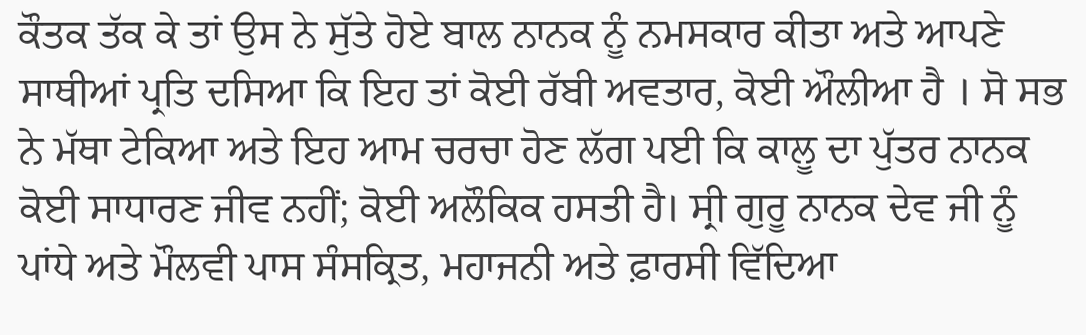ਕੌਤਕ ਤੱਕ ਕੇ ਤਾਂ ਉਸ ਨੇ ਸੁੱਤੇ ਹੋਏ ਬਾਲ ਨਾਨਕ ਨੂੰ ਨਮਸਕਾਰ ਕੀਤਾ ਅਤੇ ਆਪਣੇ ਸਾਥੀਆਂ ਪ੍ਰਤਿ ਦਸਿਆ ਕਿ ਇਹ ਤਾਂ ਕੋਈ ਰੱਬੀ ਅਵਤਾਰ, ਕੋਈ ਔਲੀਆ ਹੈ । ਸੋ ਸਭ ਨੇ ਮੱਥਾ ਟੇਕਿਆ ਅਤੇ ਇਹ ਆਮ ਚਰਚਾ ਹੋਣ ਲੱਗ ਪਈ ਕਿ ਕਾਲੂ ਦਾ ਪੁੱਤਰ ਨਾਨਕ ਕੋਈ ਸਾਧਾਰਣ ਜੀਵ ਨਹੀਂ; ਕੋਈ ਅਲੌਕਿਕ ਹਸਤੀ ਹੈ। ਸ੍ਰੀ ਗੁਰੂ ਨਾਨਕ ਦੇਵ ਜੀ ਨੂੰ ਪਾਂਧੇ ਅਤੇ ਮੌਲਵੀ ਪਾਸ ਸੰਸਕ੍ਰਿਤ, ਮਹਾਜਨੀ ਅਤੇ ਫ਼ਾਰਸੀ ਵਿੱਦਿਆ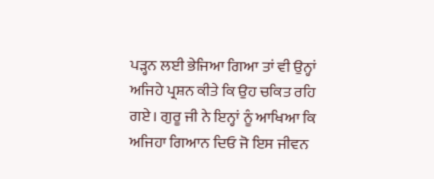ਪੜ੍ਹਨ ਲਈ ਭੇਜਿਆ ਗਿਆ ਤਾਂ ਵੀ ਉਨ੍ਹਾਂ ਅਜਿਹੇ ਪ੍ਰਸ਼ਨ ਕੀਤੇ ਕਿ ਉਹ ਚਕਿਤ ਰਹਿ ਗਏ। ਗੁਰੂ ਜੀ ਨੇ ਇਨ੍ਹਾਂ ਨੂੰ ਆਖਿਆ ਕਿ ਅਜਿਹਾ ਗਿਆਨ ਦਿਓ ਜੋ ਇਸ ਜੀਵਨ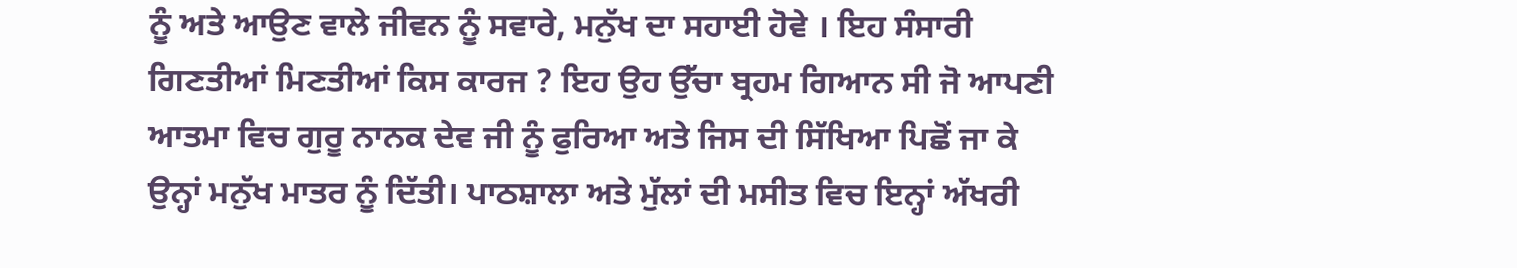ਨੂੰ ਅਤੇ ਆਉਣ ਵਾਲੇ ਜੀਵਨ ਨੂੰ ਸਵਾਰੇ, ਮਨੁੱਖ ਦਾ ਸਹਾਈ ਹੋਵੇ । ਇਹ ਸੰਸਾਰੀ ਗਿਣਤੀਆਂ ਮਿਣਤੀਆਂ ਕਿਸ ਕਾਰਜ ? ਇਹ ਉਹ ਉੱਚਾ ਬ੍ਰਹਮ ਗਿਆਨ ਸੀ ਜੋ ਆਪਣੀ ਆਤਮਾ ਵਿਚ ਗੁਰੂ ਨਾਨਕ ਦੇਵ ਜੀ ਨੂੰ ਫੁਰਿਆ ਅਤੇ ਜਿਸ ਦੀ ਸਿੱਖਿਆ ਪਿਛੋਂ ਜਾ ਕੇ ਉਨ੍ਹਾਂ ਮਨੁੱਖ ਮਾਤਰ ਨੂੰ ਦਿੱਤੀ। ਪਾਠਸ਼ਾਲਾ ਅਤੇ ਮੁੱਲਾਂ ਦੀ ਮਸੀਤ ਵਿਚ ਇਨ੍ਹਾਂ ਅੱਖਰੀ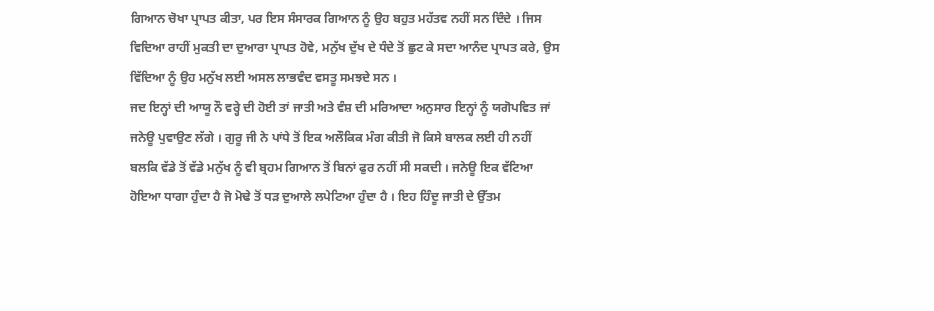ਗਿਆਨ ਚੋਖਾ ਪ੍ਰਾਪਤ ਕੀਤਾ, ਪਰ ਇਸ ਸੰਸਾਰਕ ਗਿਆਨ ਨੂੰ ਉਹ ਬਹੁਤ ਮਹੱਤਵ ਨਹੀਂ ਸਨ ਦਿੰਦੇ । ਜਿਸ ਵਿਦਿਆ ਰਾਹੀਂ ਮੁਕਤੀ ਦਾ ਦੁਆਰਾ ਪ੍ਰਾਪਤ ਹੋਵੇ, ਮਨੁੱਖ ਦੁੱਖ ਦੇ ਧੰਦੇ ਤੋਂ ਛੁਟ ਕੇ ਸਦਾ ਆਨੰਦ ਪ੍ਰਾਪਤ ਕਰੇ, ਉਸ ਵਿੱਦਿਆ ਨੂੰ ਉਹ ਮਨੁੱਖ ਲਈ ਅਸਲ ਲਾਭਵੰਦ ਵਸਤੂ ਸਮਝਦੇ ਸਨ ।
ਜਦ ਇਨ੍ਹਾਂ ਦੀ ਆਯੂ ਨੌ ਵਰ੍ਹੇ ਦੀ ਹੋਈ ਤਾਂ ਜਾਤੀ ਅਤੇ ਵੰਸ਼ ਦੀ ਮਰਿਆਦਾ ਅਨੁਸਾਰ ਇਨ੍ਹਾਂ ਨੂੰ ਯਗੋਪਵਿਤ ਜਾਂ ਜਨੇਊ ਪੁਵਾਉਣ ਲੱਗੇ । ਗੁਰੂ ਜੀ ਨੇ ਪਾਂਧੇ ਤੋਂ ਇਕ ਅਲੌਕਿਕ ਮੰਗ ਕੀਤੀ ਜੋ ਕਿਸੇ ਬਾਲਕ ਲਈ ਹੀ ਨਹੀਂ ਬਲਕਿ ਵੱਡੇ ਤੋਂ ਵੱਡੇ ਮਨੁੱਖ ਨੂੰ ਵੀ ਬ੍ਰਹਮ ਗਿਆਨ ਤੋਂ ਬਿਨਾਂ ਫੁਰ ਨਹੀਂ ਸੀ ਸਕਦੀ । ਜਨੇਊ ਇਕ ਵੱਟਿਆ ਹੋਇਆ ਧਾਗਾ ਹੁੰਦਾ ਹੈ ਜੋ ਮੋਢੇ ਤੋਂ ਧੜ ਦੁਆਲੇ ਲਪੇਟਿਆ ਹੁੰਦਾ ਹੈ । ਇਹ ਹਿੰਦੂ ਜਾਤੀ ਦੇ ਉੱਤਮ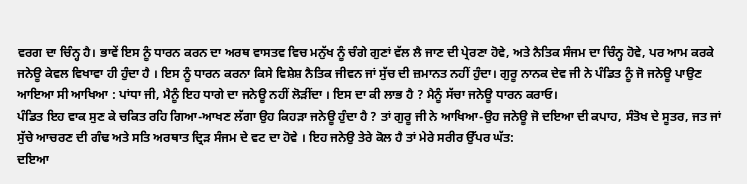ਵਰਗ ਦਾ ਚਿੰਨ੍ਹ ਹੈ। ਭਾਵੇਂ ਇਸ ਨੂੰ ਧਾਰਨ ਕਰਨ ਦਾ ਅਰਥ ਵਾਸਤਵ ਵਿਚ ਮਨੁੱਖ ਨੂੰ ਚੰਗੇ ਗੁਣਾਂ ਵੱਲ ਲੈ ਜਾਣ ਦੀ ਪ੍ਰੇਰਣਾ ਹੋਵੇ, ਅਤੇ ਨੈਤਿਕ ਸੰਜਮ ਦਾ ਚਿੰਨ੍ਹ ਹੋਵੇ, ਪਰ ਆਮ ਕਰਕੇ ਜਨੇਊ ਕੇਵਲ ਵਿਖਾਵਾ ਹੀ ਹੁੰਦਾ ਹੈ । ਇਸ ਨੂੰ ਧਾਰਨ ਕਰਨਾ ਕਿਸੇ ਵਿਸ਼ੇਸ਼ ਨੈਤਿਕ ਜੀਵਨ ਜਾਂ ਸੁੱਚ ਦੀ ਜ਼ਮਾਨਤ ਨਹੀਂ ਹੁੰਦਾ। ਗੁਰੂ ਨਾਨਕ ਦੇਵ ਜੀ ਨੇ ਪੰਡਿਤ ਨੂੰ ਜੋ ਜਨੇਊ ਪਾਉਣ ਆਇਆ ਸੀ ਆਖਿਆ : ਪਾਂਧਾ ਜੀ, ਮੈਨੂੰ ਇਹ ਧਾਗੇ ਦਾ ਜਨੇਊ ਨਹੀਂ ਲੋੜੀਂਦਾ । ਇਸ ਦਾ ਕੀ ਲਾਭ ਹੈ ? ਮੈਨੂੰ ਸੱਚਾ ਜਨੇਊ ਧਾਰਨ ਕਰਾਓ।
ਪੰਡਿਤ ਇਹ ਵਾਕ ਸੁਣ ਕੇ ਚਕਿਤ ਰਹਿ ਗਿਆ-ਆਖਣ ਲੱਗਾ ਉਹ ਕਿਹੜਾ ਜਨੇਊ ਹੁੰਦਾ ਹੈ ? ਤਾਂ ਗੁਰੂ ਜੀ ਨੇ ਆਖਿਆ-ਉਹ ਜਨੇਊ ਜੋ ਦਇਆ ਦੀ ਕਪਾਹ, ਸੰਤੋਖ ਦੇ ਸੂਤਰ, ਜਤ ਜਾਂ ਸੁੱਚੇ ਆਚਰਣ ਦੀ ਗੰਢ ਅਤੇ ਸਤਿ ਅਰਥਾਤ ਦ੍ਰਿੜ ਸੰਜਮ ਦੇ ਵਟ ਦਾ ਹੋਵੇ । ਇਹ ਜਨੇਉ ਤੇਰੇ ਕੋਲ ਹੈ ਤਾਂ ਮੇਰੇ ਸਰੀਰ ਉੱਪਰ ਘੱਤ:
ਦਇਆ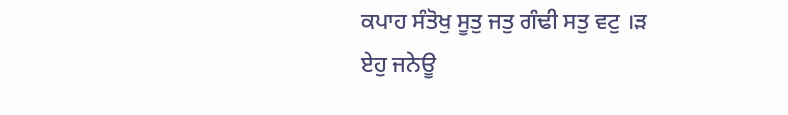ਕਪਾਹ ਸੰਤੋਖੁ ਸੂਤੁ ਜਤੁ ਗੰਢੀ ਸਤੁ ਵਟੁ ।ੜ
ਏਹੁ ਜਨੇਊ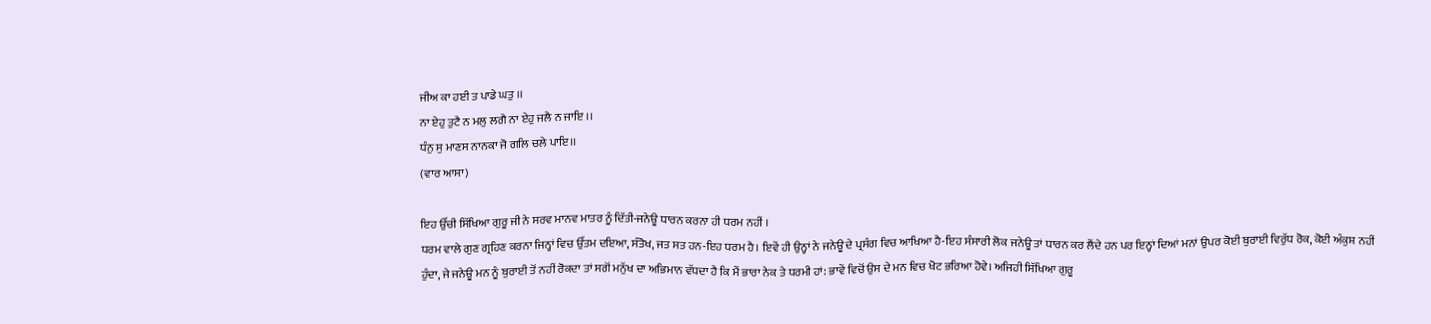ਜੀਅ ਕਾ ਹਈ ਤ ਪਾਡੇ ਘਤੁ ।।
ਨਾ ਏਹੁ ਤੁਟੈ ਨ ਮਲੁ ਲਗੈ ਨਾ ਏਹੁ ਜਲੈ ਨ ਜਾਇ ।।
ਧੰਨੁ ਸੁ ਮਾਣਸ ਨਾਨਕਾ ਜੋ ਗਲਿ ਚਲੇ ਪਾਇ।।
(ਵਾਰ ਆਸਾ)

ਇਹ ਉੱਚੀ ਸਿੱਖਿਆ ਗੁਰੂ ਜੀ ਨੇ ਸਰਵ ਮਾਨਵ ਮਾਤਰ ਨੂੰ ਦਿੱਤੀ-ਜਨੇਊ ਧਾਰਨ ਕਰਨਾ ਹੀ ਧਰਮ ਨਹੀਂ ।
ਧਰਮ ਵਾਲੇ ਗੁਣ ਗ੍ਰਹਿਣ ਕਰਨਾ ਜਿਨ੍ਹਾਂ ਵਿਚ ਉੱਤਮ ਦਇਆ, ਸੰਤੋਖ, ਜਤ ਸਤ ਹਨ-ਇਹ ਧਰਮ ਹੈ। ਇਵੇਂ ਹੀ ਉਨ੍ਹਾਂ ਨੇ ਜਨੇਊ ਦੇ ਪ੍ਰਸੰਗ ਵਿਚ ਆਖਿਆ ਹੈ-ਇਹ ਸੰਸਾਰੀ ਲੋਕ ਜਨੇਊ ਤਾਂ ਧਾਰਨ ਕਰ ਲੈਂਦੇ ਹਨ ਪਰ ਇਨ੍ਹਾਂ ਦਿਆਂ ਮਨਾਂ ਉਪਰ ਕੋਈ ਬੁਰਾਈ ਵਿਰੁੱਧ ਰੋਕ, ਕੋਈ ਅੰਕੁਸ਼ ਨਹੀਂ ਹੁੰਦਾ, ਜੇ ਜਨੇਊ ਮਨ ਨੂੰ ਬੁਰਾਈ ਤੋਂ ਨਹੀਂ ਰੋਕਦਾ ਤਾਂ ਸਗੋਂ ਮਨੁੱਖ ਦਾ ਅਭਿਮਾਨ ਵੱਧਦਾ ਹੈ ਕਿ ਮੈਂ ਭਾਰਾ ਨੇਕ ਤੇ ਧਰਮੀ ਹਾਂ: ਭਾਵੇਂ ਵਿਚੋਂ ਉਸ ਦੇ ਮਨ ਵਿਚ ਖੋਟ ਭਰਿਆ ਹੋਵੇ। ਅਜਿਹੀ ਸਿੱਖਿਆ ਗੁਰੂ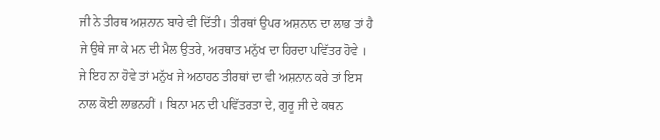ਜੀ ਨੇ ਤੀਰਥ ਅਸ਼ਨਾਨ ਬਾਰੇ ਵੀ ਦਿੱਤੀ। ਤੀਰਥਾਂ ਉਪਰ ਅਸ਼ਨਾਨ ਦਾ ਲਾਭ ਤਾਂ ਹੈ ਜੇ ਉਥੇ ਜਾ ਕੇ ਮਨ ਦੀ ਮੈਲ ਉਤਰੇ, ਅਰਥਾਤ ਮਨੁੱਖ ਦਾ ਹਿਰਦਾ ਪਵਿੱਤਰ ਹੋਵੇ । ਜੇ ਇਹ ਨਾ ਹੋਵੇ ਤਾਂ ਮਨੁੱਖ ਜੇ ਅਠਾਹਠ ਤੀਰਥਾਂ ਦਾ ਵੀ ਅਸ਼ਨਾਨ ਕਰੇ ਤਾਂ ਇਸ ਨਾਲ ਕੋਈ ਲਾਭਨਹੀਂ । ਬਿਨਾ ਮਨ ਦੀ ਪਵਿੱਤਰਤਾ ਦੇ, ਗੁਰੂ ਜੀ ਦੇ ਕਥਨ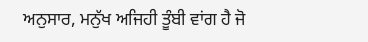ਅਨੁਸਾਰ, ਮਨੁੱਖ ਅਜਿਹੀ ਤੂੰਬੀ ਵਾਂਗ ਹੈ ਜੋ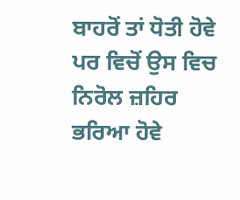ਬਾਹਰੋਂ ਤਾਂ ਧੋਤੀ ਹੋਵੇ ਪਰ ਵਿਚੋਂ ਉਸ ਵਿਚ ਨਿਰੋਲ ਜ਼ਹਿਰ ਭਰਿਆ ਹੋਵੇ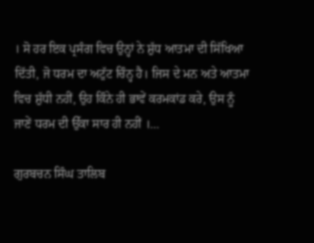। ਸੋ ਹਰ ਇਕ ਪ੍ਰਸੰਗ ਵਿਚ ਉਨ੍ਹਾਂ ਨੇ ਸ਼ੁੱਧ ਆਤਮਾ ਦੀ ਸਿੱਖਿਆ ਦਿੱਤੀ, ਜੋ ਧਰਮ ਦਾ ਅਟੁੱਟ ਚਿੰਨ੍ਹ ਹੈ। ਜਿਸ ਦੇ ਮਨ ਅਤੇ ਆਤਮਾ ਵਿਚ ਸ਼ੁੱਧੀ ਨਹੀਂ, ਉਹ ਕਿੰਨੇ ਹੀ ਭਾਵੇਂ ਕਰਮਕਾਂਡ ਕਰੇ, ਉਸ ਨੂੰ ਜਾਣੇਂ ਧਰਮ ਦੀ ਉੱਕਾ ਸਾਰ ਹੀ ਨਹੀਂ ।…

ਗੁਰਬਚਨ ਸਿੰਘ ਤਾਲਿਬ